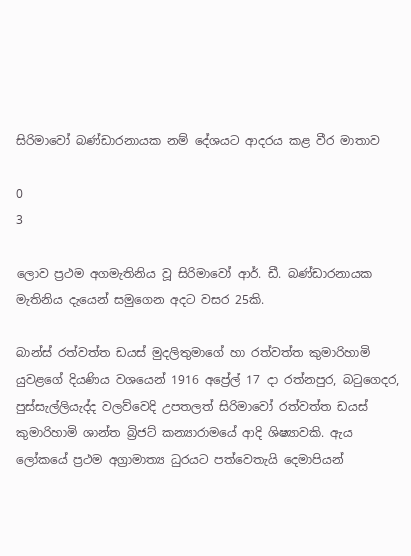සිරිමාවෝ බණ්ඩාරනායක නම් දේශයට ආදරය කළ වීර මාතාව

0
3

ලොව ප්‍රථම අගමැතිනිය වූ සිරිමාවෝ ආර්. ඩී. බණ්ඩාරනායක මැතිනිය දැයෙන් සමුගෙන අදට වසර 25කි.

බාන්ස් රත්වත්ත ඩයස් මුදලිතුමාගේ හා රත්වත්ත කුමාරිහාමි යුවළගේ දියණිය වශයෙන් 1916 අප්‍රේල් 17 දා රත්නපුර, බටුගෙදර, පුස්සැල්ලියැද්ද වලව්වෙදි උපතලත් සිරිමාවෝ රත්වත්ත ඩයස් කුමාරිහාමි ශාන්ත බ්‍රිජට් කන්‍යාරාමයේ ආදි ශිෂ්‍යාවකි. ඇය ලෝකයේ ප්‍රථම අග්‍රාමාත්‍ය ධුරයට පත්වෙතැයි දෙමාපියන්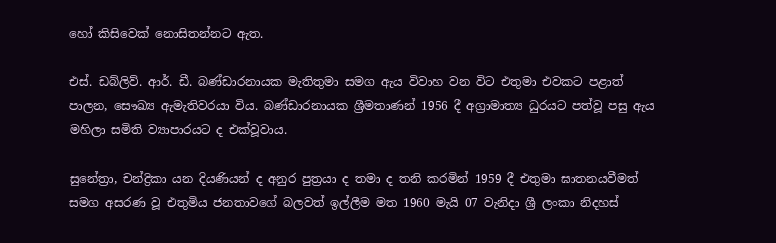හෝ කිසිවෙක් නොසිතන්නට ඇත.

එස්. ඩබ්ලිව්. ආර්. ඩී. බණ්ඩාරනායක මැතිතුමා සමග ඇය විවාහ වන විට එතුමා එවකට පළාත් පාලන, සෞඛ්‍ය ඇමැතිවරයා විය. බණ්ඩාරනායක ශ්‍රීමතාණන් 1956 දී අග්‍රාමාත්‍ය ධුරයට පත්වූ පසු ඇය මහිලා සමිති ව්‍යාපාරයට ද එක්වූවාය.

සුනේත්‍රා, චන්ද්‍රිකා යන දියණියන් ද අනුර පුත්‍රයා ද තමා ද තනි කරමින් 1959 දී එතුමා ඝාතනයවීමත් සමග අසරණ වූ එතුමිය ජනතාවගේ බලවත් ඉල්ලීම මත 1960 මැයි 07 වැනිදා ශ්‍රී ලංකා නිදහස්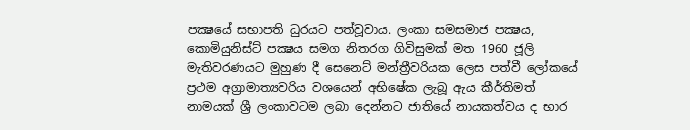පක්‍ෂයේ සභාපති ධුරයට පත්වූවාය. ලංකා සමසමාජ පක්‍ෂය, කොමියුනිස්ට් පක්‍ෂය සමග නිතරග ගිවිසුමක් මත 1960 ජූලි මැතිවරණයට මුහුණ දී සෙනෙට් මන්ත්‍රීවරියක ලෙස පත්වී ලෝකයේ ප්‍රථම අග්‍රාමාත්‍යවරිය වශයෙන් අභිෂේක ලැබූ ඇය කීර්තිමත් නාමයක් ශ්‍රී ලංකාවටම ලබා දෙන්නට ජාතියේ නායකත්වය ද භාර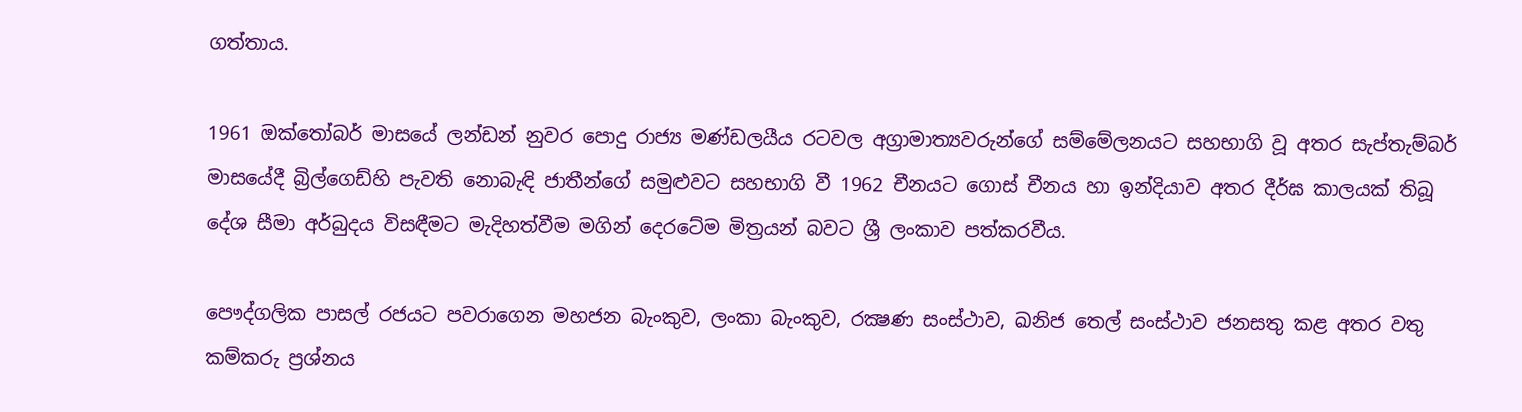ගත්තාය.

1961 ඔක්තෝබර් මාසයේ ලන්ඩන් නුවර පොදු රාජ්‍ය මණ්ඩලයීය රටවල අග්‍රාමාත්‍යවරුන්ගේ සම්මේලනයට සහභාගි වූ අතර සැප්තැම්බර් මාසයේදී බ්‍රිල්ගෙඩ්හි පැවති නොබැඳි ජාතීන්ගේ සමුළුවට සහභාගි වී 1962 චීනයට ගොස් චීනය හා ඉන්දියාව අතර දීර්ඝ කාලයක් තිබූ දේශ සීමා අර්බුදය විසඳීමට මැදිහත්වීම මගින් දෙරටේම මිත්‍රයන් බවට ශ්‍රී ලංකාව පත්කරවීය.

පෞද්ගලික පාසල් රජයට පවරාගෙන මහජන බැංකුව, ලංකා බැංකුව, රක්‍ෂණ සංස්ථාව, ඛනිජ තෙල් සංස්ථාව ජනසතු කළ අතර වතු කම්කරු ප්‍රශ්නය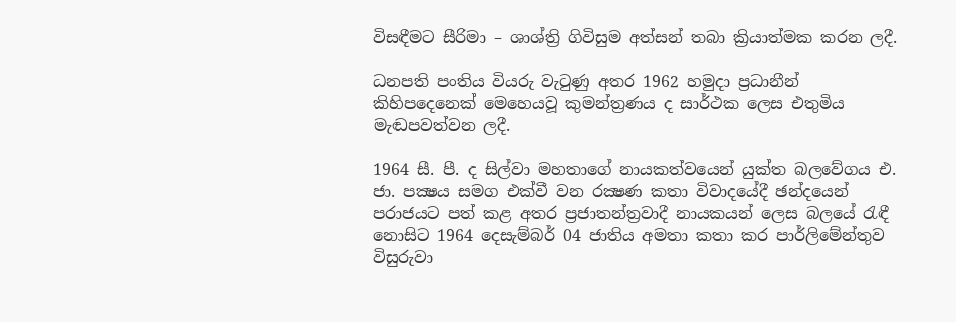විසඳීමට සීරිමා – ශාශ්ත්‍රි ගිවිසුම අත්සන් තබා ක්‍රියාත්මක කරන ලදී.

ධනපති පංතිය වියරු වැටුණු අතර 1962 හමුදා ප්‍රධානීන් කිහිපදෙනෙක් මෙහෙයවූ කුමන්ත්‍රණය ද සාර්ථක ලෙස එතුමිය මැඬපවත්වන ලදී.

1964 සී. පී. ද සිල්වා මහතාගේ නායකත්වයෙන් යුක්ත බලවේගය එ. ජා. පක්‍ෂය සමග එක්වී වන රක්‍ෂණ කතා විවාදයේදී ඡන්දයෙන් පරාජයට පත් කළ අතර ප්‍රජාතන්ත්‍රවාදී නායකයන් ලෙස බලයේ රැඳී නොසිට 1964 දෙසැම්බර් 04 ජාතිය අමතා කතා කර පාර්ලිමේන්තුව විසුරුවා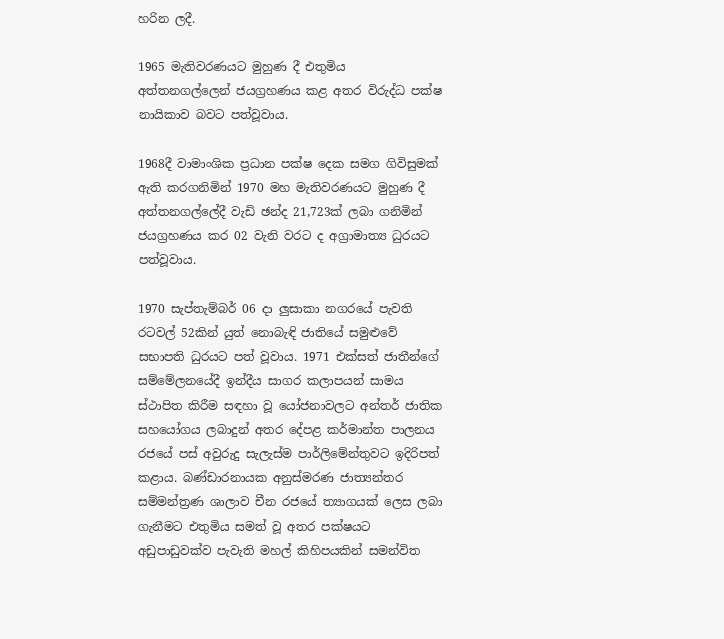හරින ලදී.

1965 මැතිවරණයට මුහුණ දී එතුමිය අත්තනගල්ලෙන් ජයග්‍රහණය කළ අතර විරුද්ධ පක්ෂ නායිකාව බවට පත්වූවාය.

1968දී වාමාංශික ප්‍රධාන පක්ෂ දෙක සමග ගිවිසුමක් ඇති කරගනිමින් 1970 මහ මැතිවරණයට මුහුණ දී අත්තනගල්ලේදී වැඩි ඡන්ද 21,723ක් ලබා ගනිමින් ජයග්‍රහණය කර 02 වැනි වරට ද අග්‍රාමාත්‍ය ධුරයට පත්වූවාය.

1970 සැප්තැම්බර් 06 දා ලුසාකා නගරයේ පැවති රටවල් 52කින් යුත් නොබැඳි ජාතියේ සමුළුවේ සභාපති ධුරයට පත් වූවාය. 1971 එක්සත් ජාතීන්ගේ සම්මේලනයේදී ඉන්දීය සාගර කලාපයන් සාමය ස්ථාපිත කිරීම සඳහා වූ යෝජනාවලට අන්තර් ජාතික සහයෝගය ලබාදුන් අතර දේපළ කර්මාන්ත පාලනය රජයේ පස් අවුරුදු සැලැස්ම පාර්ලිමේන්තුවට ඉදිරිපත් කළාය. බණ්ඩාරනායක අනුස්මරණ ජාත්‍යන්තර සම්මන්ත්‍රණ ශාලාව චීන රජයේ ත්‍යාගයක් ලෙස ලබා ගැනීමට එතුමිය සමත් වූ අතර පක්ෂයට අඩුපාඩුවක්ව පැවැති මහල් කිහිපයකින් සමන්විත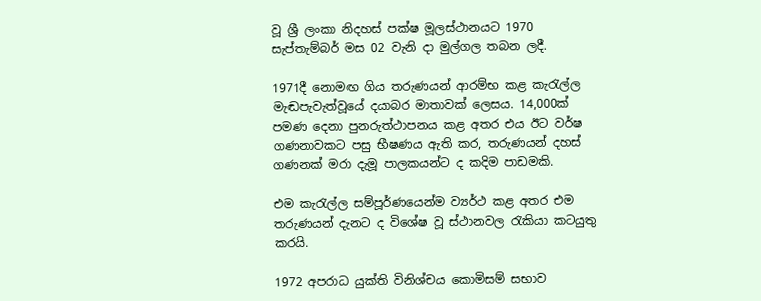වූ ශ්‍රී ලංකා නිදහස් පක්ෂ මූලස්ථානයට 1970 සැප්තැම්බර් මස 02 වැනි දා මුල්ගල තබන ලදී.

1971දී නොමඟ ගිය තරුණයන් ආරම්භ කළ කැරැල්ල මැඬපැවැත්වූයේ දයාබර මාතාවක් ලෙසය. 14,000ක් පමණ දෙනා පුනරුත්ථාපනය කළ අතර එය ඊට වර්ෂ ගණනාවකට පසු භීෂණය ඇති කර, තරුණයන් දහස් ගණනක් මරා දැමූ පාලකයන්ට ද කදිම පාඩමකි.

එම කැරැල්ල සම්පූර්ණයෙන්ම ව්‍යර්ථ කළ අතර එම තරුණයන් දැනට ද විශේෂ වූ ස්ථානවල රැකියා කටයුතු කරයි.

1972 අපරාධ යුක්ති විනිශ්චය කොමිසම් සභාව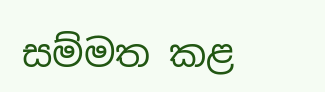සම්මත කළ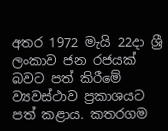අතර 1972 මැයි 22දා ශ්‍රී ලංකාව ජන රජයක් බවට පත් කිරීමේ ව්‍යවස්ථාව ප්‍රකාශයට පත් කළාය. කතරගම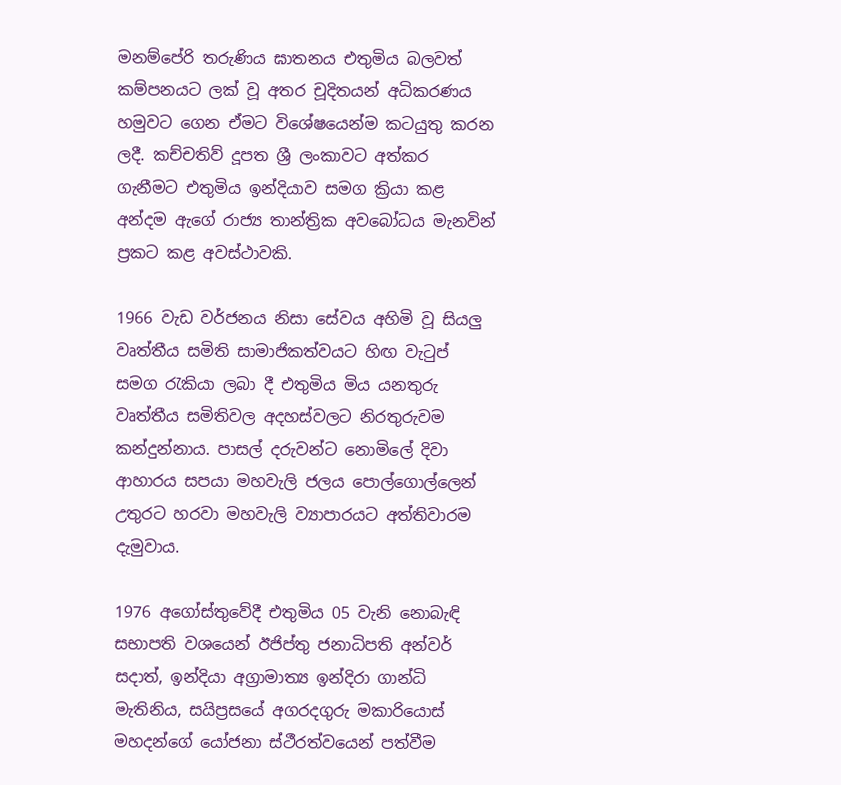මනම්පේරි තරුණිය ඝාතනය එතුමිය බලවත් කම්පනයට ලක් වූ අතර චූදිතයන් අධිකරණය හමුවට ගෙන ඒමට විශේෂයෙන්ම කටයුතු කරන ලදී. කච්චතිව් දූපත ශ්‍රී ලංකාවට අත්කර ගැනීමට එතුමිය ඉන්දියාව සමග ක්‍රියා කළ අන්දම ඇගේ රාජ්‍ය තාන්ත්‍රික අවබෝධය මැනවින් ප්‍රකට කළ අවස්ථාවකි.

1966 වැඩ වර්ජනය නිසා සේවය අහිමි වූ සියලු වෘත්තීය සමිති සාමාජිකත්වයට හිඟ වැටුප් සමග රැකියා ලබා දී එතුමිය මිය යනතුරු වෘත්තීය සමිතිවල අදහස්වලට නිරතුරුවම කන්දුන්නාය. පාසල් දරුවන්ට නොමිලේ දිවා ආහාරය සපයා මහවැලි ජලය පොල්ගොල්ලෙන් උතුරට හරවා මහවැලි ව්‍යාපාරයට අත්තිවාරම දැමුවාය.

1976 අගෝස්තුවේදී එතුමිය 05 වැනි නොබැඳි සභාපති වශයෙන් ඊජිප්තු ජනාධිපති අන්වර් සදාත්, ඉන්දියා අග්‍රාමාත්‍ය ඉන්දිරා ගාන්ධි මැතිනිය, සයිප්‍රසයේ අගරදගුරු මකාරියොස් මහදන්ගේ යෝජනා ස්ථීරත්වයෙන් පත්වීම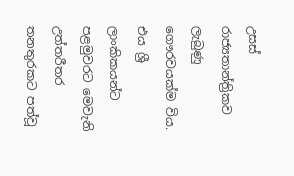උසස් රාජ්‍යතාන්ත්‍රිකව ලැබුණු ගෞරවයක්ම විය. එය ශ්‍රී ලාංකිකයන්ට පළමුවරට මෙවැනි උත්තරීතර තනතුරකට පත්වූ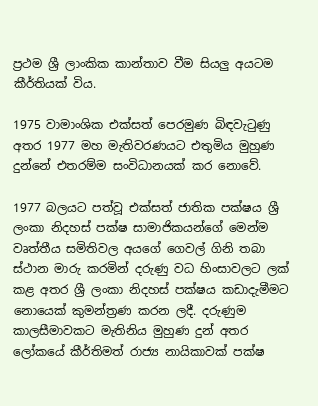ප්‍රථම ශ්‍රී ලාංකික කාන්තාව වීම සියලු අයටම කීර්තියක් විය.

1975 වාමාංශික එක්සත් පෙරමුණ බිඳවැටුණු අතර 1977 මහ මැතිවරණයට එතුමිය මුහුණ දුන්නේ එතරම්ම සංවිධානයක් කර නොවේ.

1977 බලයට පත්වූ එක්සත් ජාතික පක්ෂය ශ්‍රී ලංකා නිදහස් පක්ෂ සාමාජිකයන්ගේ මෙන්ම වෘත්තීය සමිතිවල අයගේ ගෙවල් ගිනි තබා ස්ථාන මාරු කරමින් දරුණු වධ හිංසාවලට ලක් කළ අතර ශ්‍රී ලංකා නිදහස් පක්ෂය කඩාදැමීමට නොයෙක් කුමන්ත්‍රණ කරන ලදී. දරුණුම කාලසීමාවකට මැතිනිය මුහුණ දුන් අතර ලෝකයේ කීර්තිමත් රාජ්‍ය නායිකාවක් පක්ෂ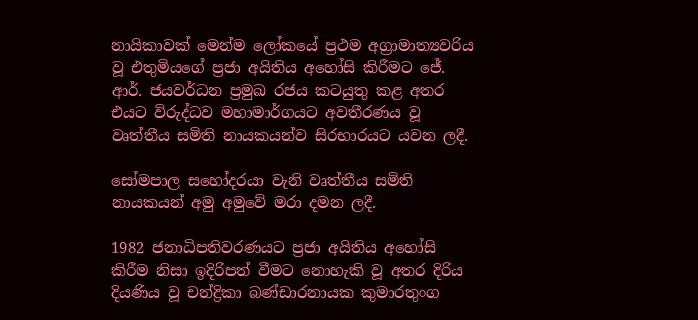නායිකාවක් මෙන්ම ලෝකයේ ප්‍රථම අග්‍රාමාත්‍යවරිය වූ එතුමියගේ ප්‍රජා අයිතිය අහෝසි කිරීමට ජේ. ආර්. ජයවර්ධන ප්‍රමුඛ රජය කටයුතු කළ අතර එයට විරුද්ධව මහාමාර්ගයට අවතීරණය වූ වෘත්තීය සමිති නායකයන්ව සිරභාරයට යවන ලදී.

සෝමපාල සහෝදරයා වැනි වෘත්තීය සමිති නායකයන් අමු අමුවේ මරා දමන ලදී.

1982 ජනාධිපතිවරණයට ප්‍රජා අයිතිය අහෝසි කිරීම නිසා ඉදිරිපත් වීමට නොහැකි වූ අතර දිරිය දියණිය වූ චන්ද්‍රිකා බණ්ඩාරනායක කුමාරතුංග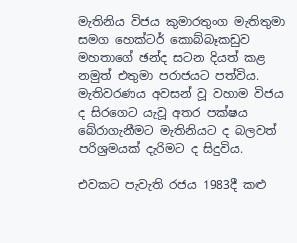මැතිනිය විජය කුමාරතුංග මැතිතුමා සමග හෙක්ටර් කොබ්බෑකඩුව මහතාගේ ඡන්ද සටන දියත් කළ නමුත් එතුමා පරාජයට පත්විය. මැතිවරණය අවසන් වූ වහාම විජය ද සිරගෙට යැවූ අතර පක්ෂය බේරාගැනීමට මැතිනියට ද බලවත් පරිශ්‍රමයක් දැරිමට ද සිදුවිය.

එවකට පැවැති රජය 1983දී කළු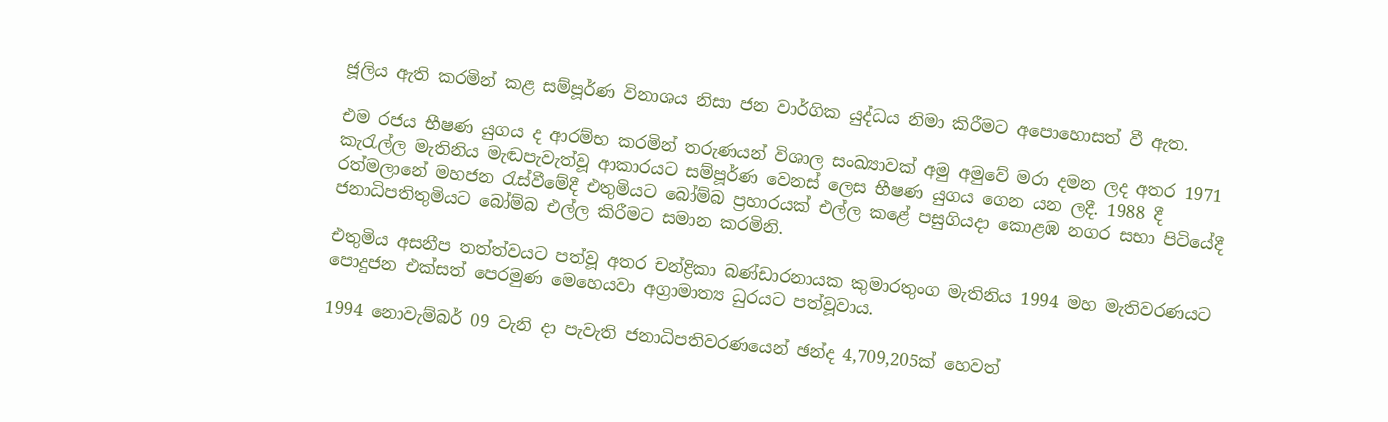ජූලිය ඇති කරමින් කළ සම්පූර්ණ විනාශය නිසා ජන වාර්ගික යුද්ධය නිමා කිරීමට අපොහොසත් වී ඇත.

එම රජය භීෂණ යුගය ද ආරම්භ කරමින් තරුණයන් විශාල සංඛ්‍යාවක් අමු අමුවේ මරා දමන ලද අතර 1971 කැරැල්ල මැතිනිය මැඬපැවැත්වූ ආකාරයට සම්පූර්ණ වෙනස් ලෙස භීෂණ යුගය ගෙන යන ලදී. 1988 දී රත්මලානේ මහජන රැස්වීමේදී එතුමියට බෝම්බ ප්‍රහාරයක් එල්ල කළේ පසුගියදා කොළඹ නගර සභා පිටියේදී ජනාධිපතිතුමියට බෝම්බ එල්ල කිරීමට සමාන කරමිනි.

එතුමිය අසනීප තත්ත්වයට පත්වූ අතර චන්ද්‍රිකා බණ්ඩාරනායක කුමාරතුංග මැතිනිය 1994 මහ මැතිවරණයට පොදුජන එක්සත් පෙරමුණ මෙහෙයවා අග්‍රාමාත්‍ය ධුරයට පත්වූවාය.

1994 නොවැම්බර් 09 වැනි දා පැවැති ජනාධිපතිවරණයෙන් ඡන්ද 4,709,205ක් හෙවත්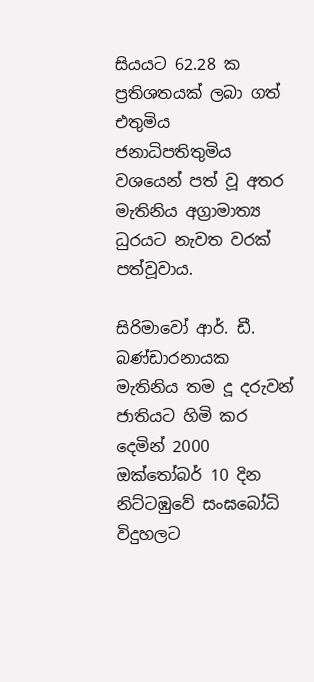සියයට 62.28 ක ප්‍රතිශතයක් ලබා ගත් එතුමිය ජනාධිපතිතුමිය වශයෙන් පත් වූ අතර මැතිනිය අග්‍රාමාත්‍ය ධුරයට නැවත වරක් පත්වූවාය.

සිරිමාවෝ ආර්. ඩී. බණ්ඩාරනායක මැතිනිය තම දූ දරුවන් ජාතියට හිමි කර දෙමින් 2000 ඔක්තෝබර් 10 දින නිට්ටඹුවේ සංඝබෝධි විදුහලට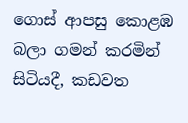ගොස් ආපසු කොළඹ බලා ගමන් කරමින් සිටියදී, කඩවත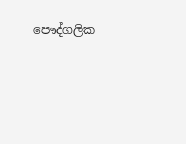පෞද්ගලික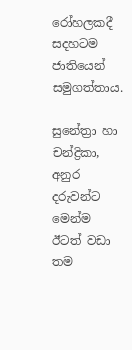රෝහලකදී සදහටම ජාතියෙන් සමුගත්තාය.

සුනේත්‍රා හා චන්ද්‍රිකා, අනුර දරුවන්ට මෙන්ම ඊටත් වඩා තම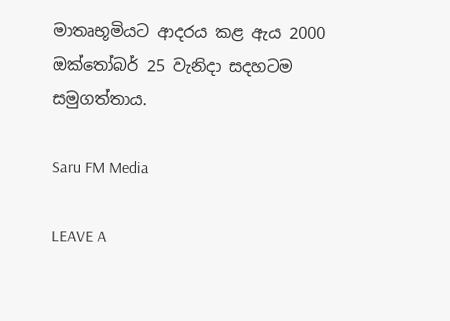මාතෘභූමියට ආදරය කළ ඇය 2000 ඔක්තෝබර් 25 වැනිදා සදහටම සමුගත්තාය.

Saru FM Media

LEAVE A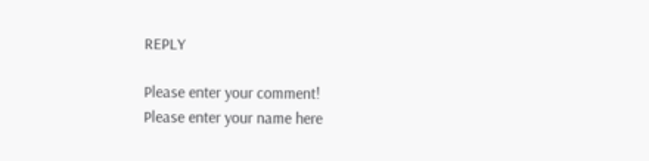REPLY

Please enter your comment!
Please enter your name here